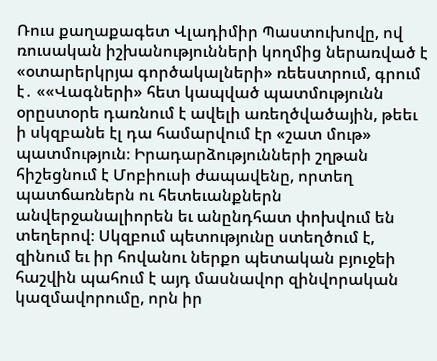Ռուս քաղաքագետ Վլադիմիր Պաստուխովը, ով ռուսական իշխանությունների կողմից ներառված է «օտարերկրյա գործակալների» ռեեստրում, գրում է․ ««Վագների» հետ կապված պատմությունն օրըստօրե դառնում է ավելի առեղծվածային, թեեւ ի սկզբանե էլ դա համարվում էր «շատ մութ» պատմություն։ Իրադարձությունների շղթան հիշեցնում է Մոբիուսի ժապավենը, որտեղ պատճառներն ու հետեւանքներն անվերջանալիորեն եւ անընդհատ փոխվում են տեղերով։ Սկզբում պետությունը ստեղծում է, զինում եւ իր հովանու ներքո պետական բյուջեի հաշվին պահում է այդ մասնավոր զինվորական կազմավորումը, որն իր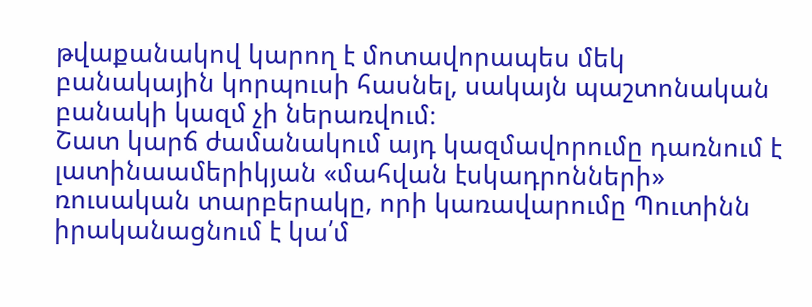թվաքանակով կարող է մոտավորապես մեկ բանակային կորպուսի հասնել, սակայն պաշտոնական բանակի կազմ չի ներառվում։
Շատ կարճ ժամանակում այդ կազմավորումը դառնում է լատինաամերիկյան «մահվան էսկադրոնների» ռուսական տարբերակը, որի կառավարումը Պուտինն իրականացնում է կա՛մ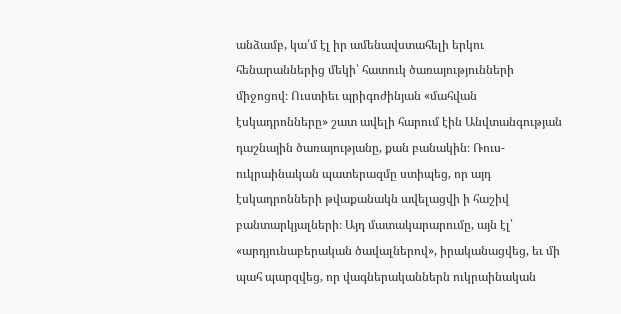անձամբ, կա՛մ էլ իր ամենավստահելի երկու հենարաններից մեկի՝ հատուկ ծառայությունների միջոցով։ Ուստիեւ պրիգոժինյան «մահվան էսկադրոնները» շատ ավելի հարում էին Անվտանգության դաշնային ծառայությանը, քան բանակին։ Ռուս-ուկրաինական պատերազմը ստիպեց, որ այդ էսկադրոնների թվաքանակն ավելացվի ի հաշիվ բանտարկյալների։ Այդ մատակարարումը, այն էլ՝ «արդյունաբերական ծավալներով», իրականացվեց, եւ մի պահ պարզվեց, որ վագներականներն ուկրաինական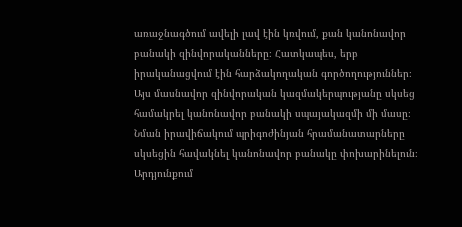առաջնագծում ավելի լավ էին կռվում, քան կանոնավոր բանակի զինվորականները։ Հատկապես, երբ իրականացվում էին հարձակողական գործողություններ։
Այս մասնավոր զինվորական կազմակերպությանը սկսեց համակրել կանոնավոր բանակի սպայակազմի մի մասը։ Նման իրավիճակում պրիգոժինյան հրամանատարները սկսեցին հավակնել կանոնավոր բանակը փոխարինելուն։ Արդյունքում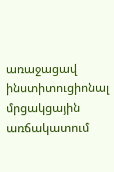առաջացավ ինստիտուցիոնալ մրցակցային առճակատում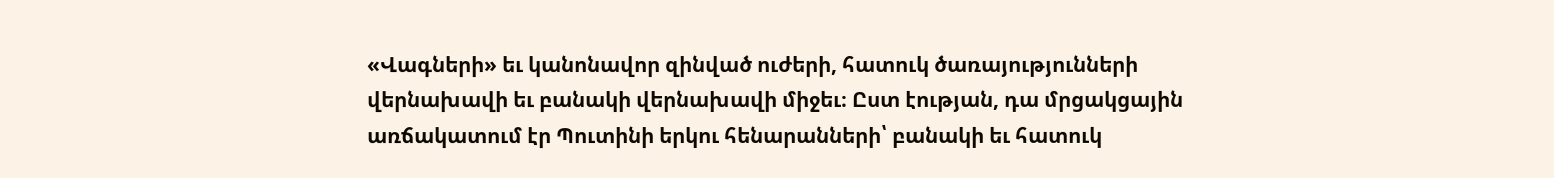«Վագների» եւ կանոնավոր զինված ուժերի, հատուկ ծառայությունների վերնախավի եւ բանակի վերնախավի միջեւ։ Ըստ էության, դա մրցակցային առճակատում էր Պուտինի երկու հենարանների՝ բանակի եւ հատուկ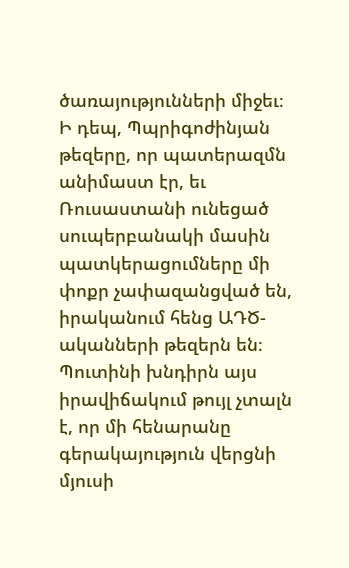ծառայությունների միջեւ։
Ի դեպ, Պպրիգոժինյան թեզերը, որ պատերազմն անիմաստ էր, եւ Ռուսաստանի ունեցած սուպերբանակի մասին պատկերացումները մի փոքր չափազանցված են, իրականում հենց ԱԴԾ-ականների թեզերն են։ Պուտինի խնդիրն այս իրավիճակում թույլ չտալն է, որ մի հենարանը գերակայություն վերցնի մյուսի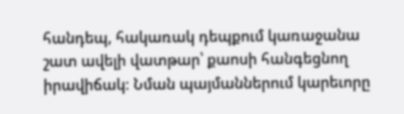հանդեպ, հակառակ դեպքում կառաջանա շատ ավելի վատթար՝ քաոսի հանգեցնող իրավիճակ։ Նման պայմաններում կարեւորը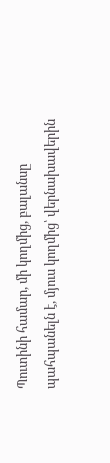Պուտինի համար, մի կողմից, բալանսը պահպանելն է, մյուս կողմից՝ վերնախավերին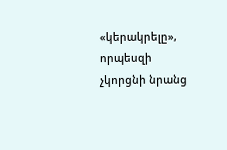«կերակրելը», որպեսզի չկորցնի նրանց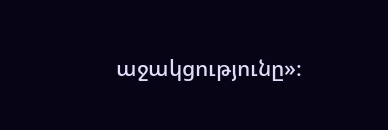աջակցությունը»։